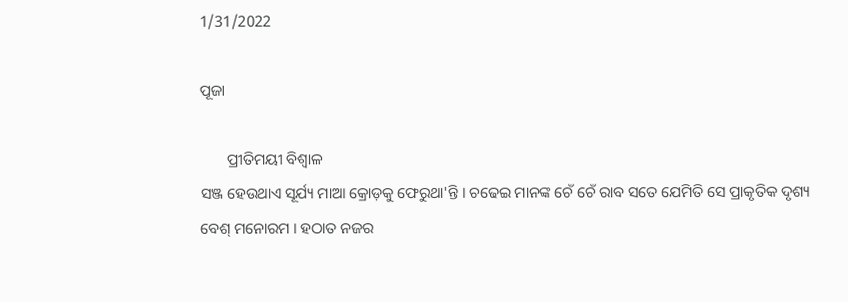1/31/2022

ପୂଜା

       ପ୍ରୀତିମୟୀ ବିଶ୍ବାଳ
ସଞ୍ଜ ହେଉଥାଏ ସୂର୍ଯ୍ୟ ମାଆ କ୍ରୋଡ଼କୁ ଫେରୁଥା'ନ୍ତି । ଚଢେଇ ମାନଙ୍କ ଚେଁ ଚେଁ ରାବ ସତେ ଯେମିତି ସେ ପ୍ରାକୃତିକ ଦୃଶ୍ୟ  ବେଶ୍ ମନୋରମ । ହଠାତ ନଜର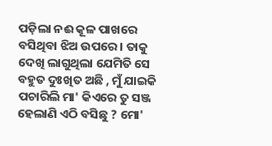ପଡ଼ିଲା ନଈ କୂଳ ପାଖରେ ବସିଥିବା ଝିଅ ଉପରେ । ତାକୁ ଦେଖି ଲାଗୁଥିଲା ଯେମିତି ସେ ବହୁତ ଦୁଃଖିତ ଅଛି , ମୁଁ ଯାଇକି ପଚାରିଲି ମା' କିଏରେ ତୁ ସଞ୍ଜ ହେଲାଣି ଏଠି ବସିଛୁ ? ମୋ'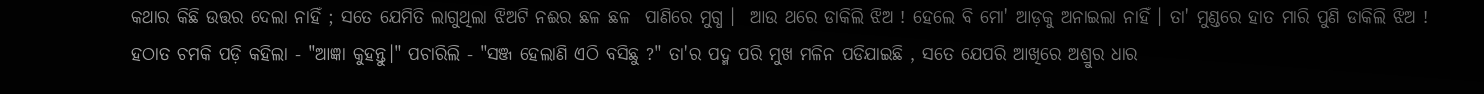କଥାର କିଛି ଉତ୍ତର ଦେଲା ନାହିଁ ; ସତେ ଯେମିତି ଲାଗୁଥିଲା ଝିଅଟି ନଈର ଛଳ ଛଳ  ପାଣିରେ ମୁଗ୍ଧ ।  ଆଉ ଥରେ ଡାକିଲି ଝିଅ ! ହେଲେ ବି ମୋ' ଆଡ଼କୁ ଅନାଇଲା ନାହିଁ । ତା' ମୁଣ୍ଡରେ ହାତ ମାରି ପୁଣି ଡାକିଲି ଝିଅ ! ହଠାତ ଚମକି ପଡ଼ି କହିଲା - "ଆଜ୍ଞା କୁହନ୍ତୁ।" ପଚାରିଲି - "ସଞ୍ଜ ହେଲାଣି ଏଠି ବସିଛୁ ?" ତା'ର ପଦ୍ମ ପରି ମୁଖ ମଳିନ ପଡିଯାଇଛି , ସତେ ଯେପରି ଆଖିରେ ଅଶ୍ରୁର ଧାର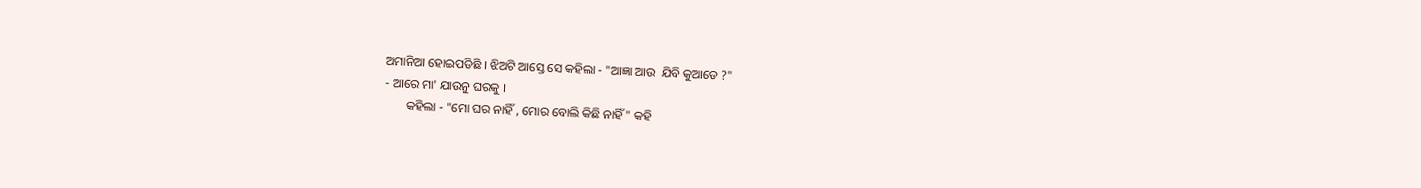ଅମାନିଆ ହୋଇପଡିଛି । ଝିଅଟି ଆସ୍ତେ ସେ କହିଲା - "ଆଜ୍ଞା ଆଉ  ଯିବି କୁଆଡେ ?"
- ଆରେ ମା' ଯାଉନୁ ଘରକୁ ।
       କହିଲା - "ମୋ ଘର ନାହିଁ , ମୋର ବୋଲି କିଛି ନାହିଁ" କହି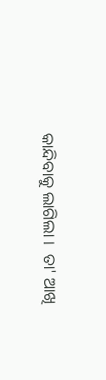କାନ୍ଦିବାକୁ ଲାଗିଲା ।  ତା' ଆଖି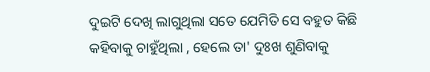ଦୁଇଟି ଦେଖି ଲାଗୁଥିଲା ସତେ ଯେମିତି ସେ ବହୁତ କିଛି କହିବାକୁ ଚାହୁଁଥିଲା , ହେଲେ ତା' ଦୁଃଖ ଶୁଣିବାକୁ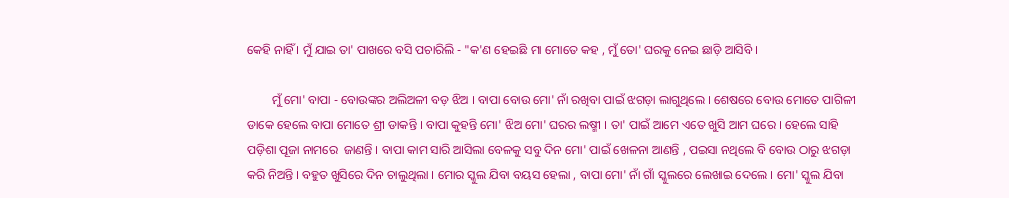କେହି ନାହିଁ । ମୁଁ ଯାଇ ତା' ପାଖରେ ବସି ପଚାରିଲି - "କ'ଣ ହେଇଛି ମା ମୋତେ କହ , ମୁଁ ତୋ' ଘରକୁ ନେଇ ଛାଡ଼ି ଆସିବି ।

        ମୁଁ ମୋ' ବାପା - ବୋଉଙ୍କର ଅଲିଅଳୀ ବଡ଼ ଝିଅ । ବାପା ବୋଉ ମୋ' ନାଁ ରଖିବା ପାଇଁ ଝଗଡ଼ା ଲାଗୁଥିଲେ । ଶେଷରେ ବୋଉ ମୋତେ ପାଗିଳୀ ଡାକେ ହେଲେ ବାପା ମୋତେ ଶ୍ରୀ ଡାକନ୍ତି । ବାପା କୁହନ୍ତି ମୋ' ଝିଅ ମୋ' ଘରର ଲଷ୍ମୀ । ତା' ପାଇଁ ଆମେ ଏତେ ଖୁସି ଆମ ଘରେ । ହେଲେ ସାହି ପଡ଼ିଶା ପୂଜା ନାମରେ  ଜାଣନ୍ତି । ବାପା କାମ ସାରି ଆସିଲା ବେଳକୁ ସବୁ ଦିନ ମୋ' ପାଇଁ ଖେଳନା ଆଣନ୍ତି , ପଇସା ନଥିଲେ ବି ବୋଉ ଠାରୁ ଝଗଡ଼ା କରି ନିଅନ୍ତି । ବହୁତ ଖୁସିରେ ଦିନ ଚାଲୁଥିଲା । ମୋର ସ୍କୁଲ ଯିବା ବୟସ ହେଲା , ବାପା ମୋ' ନାଁ ଗାଁ ସ୍କୁଲରେ ଲେଖାଇ ଦେଲେ । ମୋ' ସ୍କୁଲ ଯିବା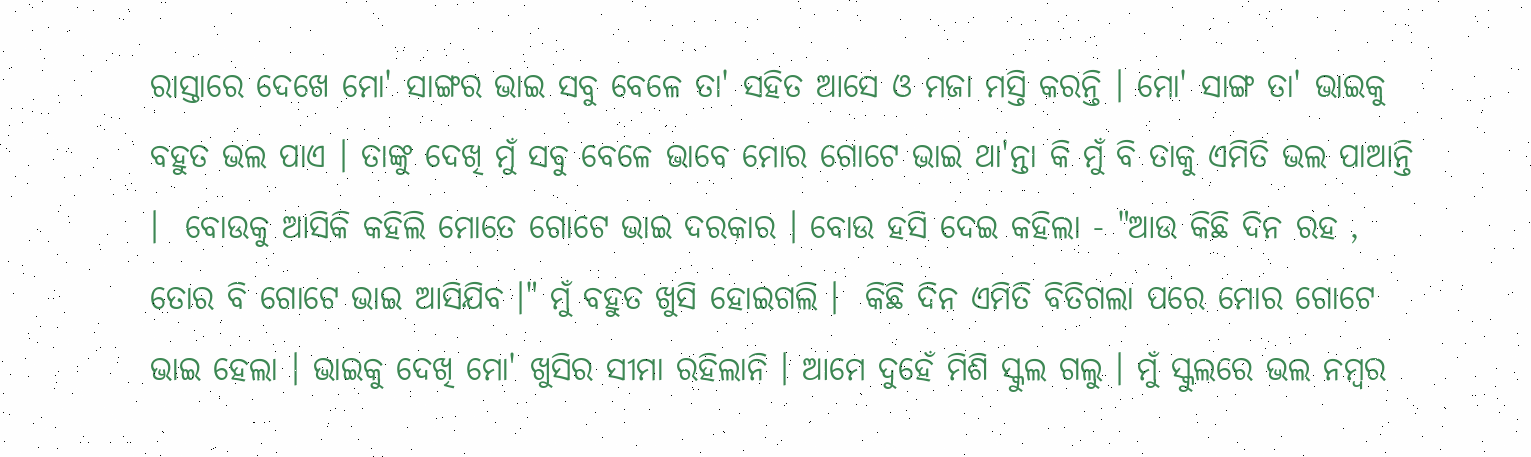ରାସ୍ତାରେ ଦେଖେ ମୋ' ସାଙ୍ଗର ଭାଇ ସବୁ ବେଳେ ତା' ସହିତ ଆସେ ଓ ମଜା ମସ୍ତି କରନ୍ତି । ମୋ' ସାଙ୍ଗ ତା' ଭାଇକୁ ବହୁତ ଭଲ ପାଏ । ତାଙ୍କୁ ଦେଖି ମୁଁ ସବୁ ବେଳେ ଭାବେ ମୋର ଗୋଟେ ଭାଇ ଥା'ନ୍ତା କି ମୁଁ ବି ତାକୁ ଏମିତି ଭଲ ପାଆନ୍ତି ।  ବୋଉକୁ ଆସିକି କହିଲି ମୋତେ ଗୋଟେ ଭାଇ ଦରକାର । ବୋଉ ହସି ଦେଇ କହିଲା - "ଆଉ କିଛି ଦିନ ରହ , ତୋର ବି ଗୋଟେ ଭାଇ ଆସିଯିବ ।" ମୁଁ ବହୁତ ଖୁସି ହୋଇଗଲି ।  କିଛି ଦିନ ଏମିତି ବିତିଗଲା ପରେ ମୋର ଗୋଟେ ଭାଇ ହେଲା । ଭାଇକୁ ଦେଖି ମୋ' ଖୁସିର ସୀମା ରହିଲାନି । ଆମେ ଦୁହେଁ ମିଶି ସ୍କୁଲ ଗଲୁ । ମୁଁ ସ୍କୁଲରେ ଭଲ ନମ୍ବର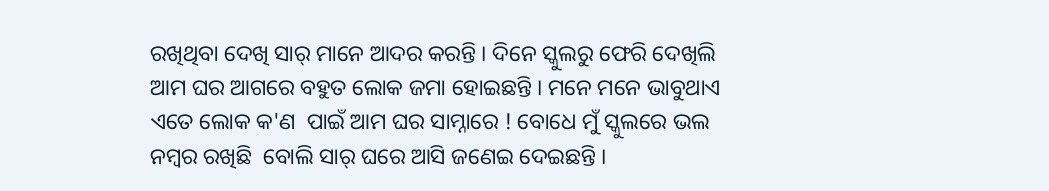ରଖିଥିବା ଦେଖି ସାର୍ ମାନେ ଆଦର କରନ୍ତି । ଦିନେ ସ୍କୁଲରୁ ଫେରି ଦେଖିଲି ଆମ ଘର ଆଗରେ ବହୁତ ଲୋକ ଜମା ହୋଇଛନ୍ତି । ମନେ ମନେ ଭାବୁଥାଏ ଏତେ ଲୋକ କ'ଣ  ପାଇଁ ଆମ ଘର ସାମ୍ନାରେ ! ବୋଧେ ମୁଁ ସ୍କୁଲରେ ଭଲ ନମ୍ବର ରଖିଛି  ବୋଲି ସାର୍ ଘରେ ଆସି ଜଣେଇ ଦେଇଛନ୍ତି ।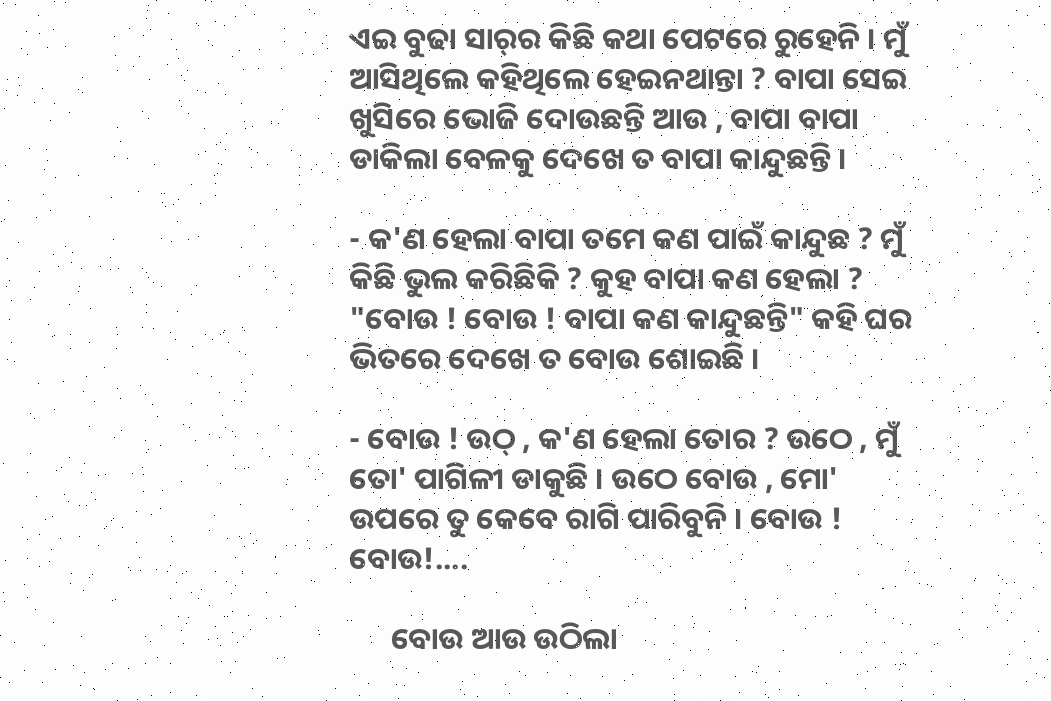ଏଇ ବୁଢା ସାର୍‌ର କିଛି କଥା ପେଟରେ ରୁହେନି । ମୁଁ ଆସିଥିଲେ କହିଥିଲେ ହେଇନଥାନ୍ତା ? ବାପା ସେଇ ଖୁସିରେ ଭୋଜି ଦୋଉଛନ୍ତି ଆଉ , ବାପା ବାପା ଡାକିଲା ବେଳକୁ ଦେଖେ ତ ବାପା କାନ୍ଦୁଛନ୍ତି ।

- କ'ଣ ହେଲା ବାପା ତମେ କଣ ପାଇଁ କାନ୍ଦୁଛ ? ମୁଁ କିଛି ଭୁଲ କରିଛିକି ? କୁହ ବାପା କଣ ହେଲା ?
"ବୋଉ ! ବୋଉ ! ବାପା କଣ କାନ୍ଦୁଛନ୍ତି" କହି ଘର ଭିତରେ ଦେଖେ ତ ବୋଉ ଶୋଇଛି ।

- ବୋଉ ! ଉଠ୍‌ , କ'ଣ ହେଲା ତୋର ? ଉଠେ , ମୁଁ ତୋ' ପାଗିଳୀ ଡାକୁଛି । ଉଠେ ବୋଉ , ମୋ' ଉପରେ ତୁ କେବେ ରାଗି ପାରିବୁନି । ବୋଉ ! ବୋଉ!....

      ବୋଉ ଆଉ ଉଠିଲା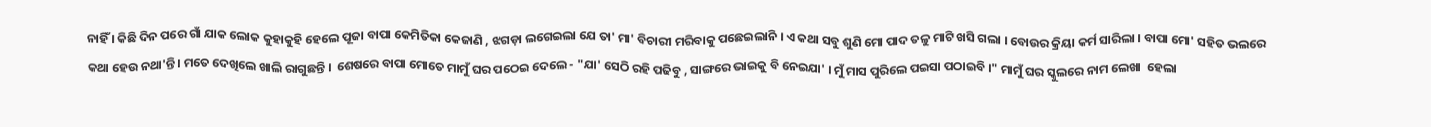ନାହିଁ । କିଛି ଦିନ ପରେ ଗାଁ ଯାକ ଲୋକ କୁହାକୁହି ହେଲେ ପୂଜା ବାପା କେମିତିକା କେଜାଣି , ଝଗଡ଼ା ଲଗେଇଲା ଯେ ତା' ମା' ବିଚାରୀ ମରିବାକୁ ପଛେଇଲାନି । ଏ କଥା ସବୁ ଶୁଣି ମୋ ପାଦ ତଳୁ ମାଟି ଖସି ଗଲା । ବୋଉର କ୍ରିୟା କର୍ମ ସାରିଲା । ବାପା ମୋ' ସହିତ ଭଲରେ କଥା ହେଉ ନଥା'ନ୍ତି । ମତେ ଦେଖିଲେ ଖାଲି ରାଗୁଛନ୍ତି ।  ଶେଷରେ ବାପା ମୋତେ ମାମୁଁ ଘର ପଠେଇ ଦେଲେ - "ଯା' ସେଠି ରହି ପଢିବୁ , ସାଙ୍ଗରେ ଭାଇକୁ ବି ନେଇଯା' । ମୁଁ ମାସ ପୁରିଲେ ପଇସା ପଠାଇବି ।" ମାମୁଁ ଘର ସ୍କୁଲରେ ନାମ ଲେଖା  ହେଲା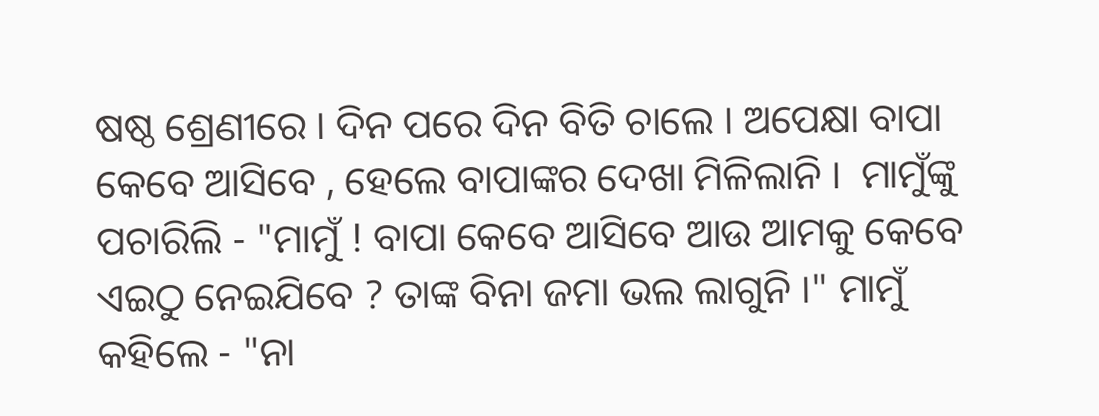ଷଷ୍ଠ ଶ୍ରେଣୀରେ । ଦିନ ପରେ ଦିନ ବିତି ଚାଲେ । ଅପେକ୍ଷା ବାପା କେବେ ଆସିବେ , ହେଲେ ବାପାଙ୍କର ଦେଖା ମିଳିଲାନି ।  ମାମୁଁଙ୍କୁ ପଚାରିଲି - "ମାମୁଁ ! ବାପା କେବେ ଆସିବେ ଆଉ ଆମକୁ କେବେ ଏଇଠୁ ନେଇଯିବେ ? ତାଙ୍କ ବିନା ଜମା ଭଲ ଲାଗୁନି ।" ମାମୁଁ କହିଲେ - "ନା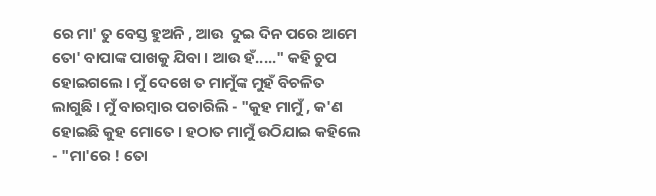ରେ ମା' ତୁ ବେସ୍ତ ହୁଅନି , ଆଉ  ଦୁଇ ଦିନ ପରେ ଆମେ ତୋ' ବାପାଙ୍କ ପାଖକୁ ଯିବା । ଆଉ ହଁ....." କହି ଚୁପ ହୋଇଗଲେ । ମୁଁ ଦେଖେ ତ ମାମୁଁଙ୍କ ମୁହଁ ବିଚଳିତ ଲାଗୁଛି । ମୁଁ ବାରମ୍ବାର ପଚାରିଲି - "କୁହ ମାମୁଁ , କ'ଣ ହୋଇଛି କୁହ ମୋତେ । ହଠାତ ମାମୁଁ ଉଠିଯାଇ କହିଲେ - "ମା'ରେ ! ତୋ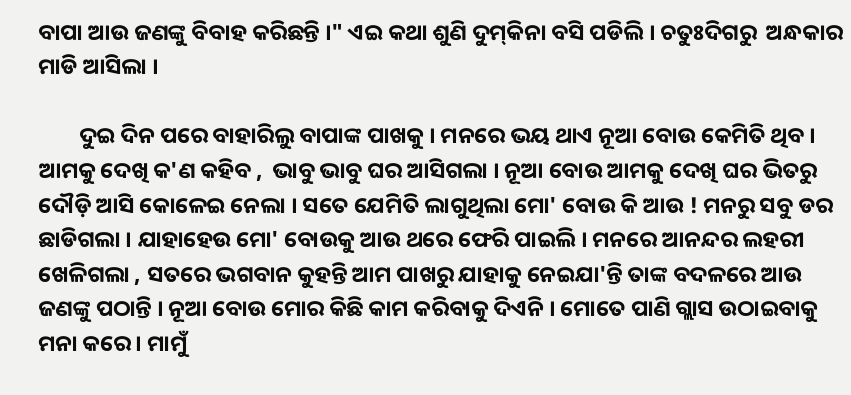ବାପା ଆଉ ଜଣଙ୍କୁ ବିବାହ କରିଛନ୍ତି ।" ଏଇ କଥା ଶୁଣି ଦୁମ୍‌କିନା ବସି ପଡିଲି । ଚତୁଃଦିଗରୁ  ଅନ୍ଧକାର ମାଡି ଆସିଲା ।

        ଦୁଇ ଦିନ ପରେ ବାହାରିଲୁ ବାପାଙ୍କ ପାଖକୁ । ମନରେ ଭୟ ଥାଏ ନୂଆ ବୋଉ କେମିତି ଥିବ । ଆମକୁ ଦେଖି କ'ଣ କହିବ ,  ଭାବୁ ଭାବୁ ଘର ଆସିଗଲା । ନୂଆ ବୋଉ ଆମକୁ ଦେଖି ଘର ଭିତରୁ ଦୌଡ଼ି ଆସି କୋଳେଇ ନେଲା । ସତେ ଯେମିତି ଲାଗୁଥିଲା ମୋ' ବୋଉ କି ଆଉ ! ମନରୁ ସବୁ ଡର ଛାଡିଗଲା । ଯାହାହେଉ ମୋ' ବୋଉକୁ ଆଉ ଥରେ ଫେରି ପାଇଲି । ମନରେ ଆନନ୍ଦର ଲହରୀ ଖେଳିଗଲା , ସତରେ ଭଗବାନ କୁହନ୍ତି ଆମ ପାଖରୁ ଯାହାକୁ ନେଇଯା'ନ୍ତି ତାଙ୍କ ବଦଳରେ ଆଉ ଜଣଙ୍କୁ ପଠାନ୍ତି । ନୂଆ ବୋଉ ମୋର କିଛି କାମ କରିବାକୁ ଦିଏନି । ମୋତେ ପାଣି ଗ୍ଲାସ ଉଠାଇବାକୁ ମନା କରେ । ମାମୁଁ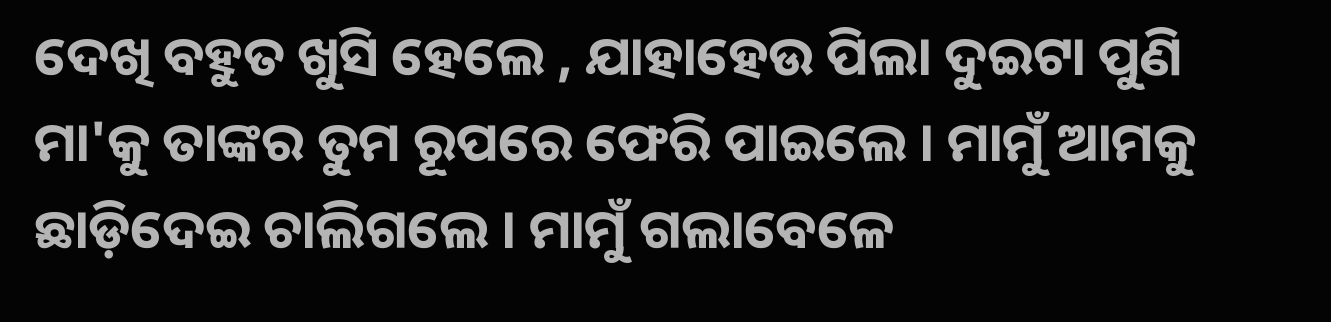ଦେଖି ବହୁତ ଖୁସି ହେଲେ , ଯାହାହେଉ ପିଲା ଦୁଇଟା ପୁଣି  ମା'କୁ ତାଙ୍କର ତୁମ ରୂପରେ ଫେରି ପାଇଲେ । ମାମୁଁ ଆମକୁ ଛାଡ଼ିଦେଇ ଚାଲିଗଲେ । ମାମୁଁ ଗଲାବେଳେ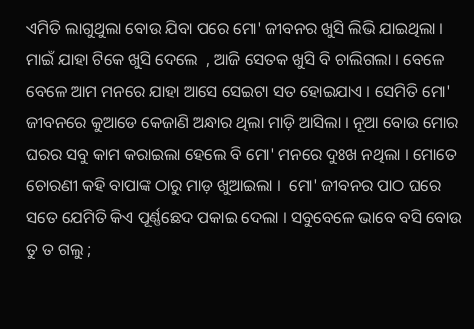ଏମିତି ଲାଗୁଥୁଲା ବୋଉ ଯିବା ପରେ ମୋ' ଜୀବନର ଖୁସି ଲିଭି ଯାଇଥିଲା । ମାଇଁ ଯାହା ଟିକେ ଖୁସି ଦେଲେ  , ଆଜି ସେତକ ଖୁସି ବି ଚାଲିଗଲା । ବେଳେ ବେଳେ ଆମ ମନରେ ଯାହା ଆସେ ସେଇଟା ସତ ହୋଇଯାଏ । ସେମିତି ମୋ' ଜୀବନରେ କୁଆଡେ କେଜାଣି ଅନ୍ଧାର ଥିଲା ମାଡ଼ି ଆସିଲା । ନୂଆ ବୋଉ ମୋର ଘରର ସବୁ କାମ କରାଇଲା ହେଲେ ବି ମୋ' ମନରେ ଦୁଃଖ ନଥିଲା । ମୋତେ ଚୋରଣୀ କହି ବାପାଙ୍କ ଠାରୁ ମାଡ଼ ଖୁଆଇଲା ।  ମୋ' ଜୀବନର ପାଠ ଘରେ  ସତେ ଯେମିତି କିଏ ପୂର୍ଣ୍ଣଛେଦ ପକାଇ ଦେଲା । ସବୁବେଳେ ଭାବେ ବସି ବୋଉ ତୁ ତ ଗଲୁ ;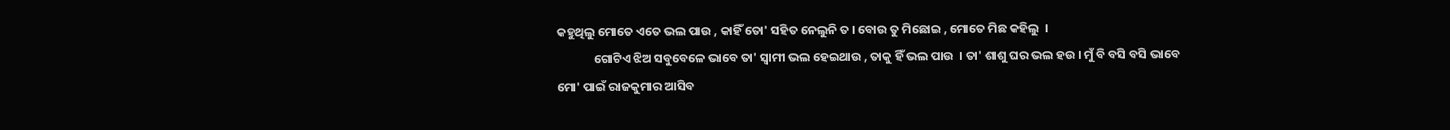କହୁଥିଲୁ ମୋତେ ଏତେ ଭଲ ପାଉ , କାହିଁ ତୋ' ସହିତ ନେଲୁନି ତ । ବୋଉ ତୁ ମିଛୋଇ , ମୋତେ ମିଛ କହିଲୁ  ।
             ଗୋଟିଏ ଝିଅ ସବୁବେଳେ ଭାବେ ତା' ସ୍ବାମୀ ଭଲ ହେଇଥାଉ , ତାକୁ ହିଁ ଭଲ ପାଉ  । ତା' ଶାଶୁ ଘର ଭଲ ହଉ । ମୁଁ ବି ବସି ବସି ଭାବେ ମୋ' ପାଇଁ ରାଜକୁମାର ଆସିବ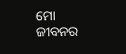ମୋ ଜୀବନର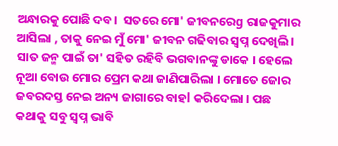ଅନ୍ଧାରକୁ ପୋଛି ଦବ।  ସତରେ ମୋ' ଜୀବନରେg ରାଜକୁମାର ଆସିଲା , ତାକୁ ନେଇ ମୁଁ ମୋ' ଜୀବନ ଗଢିବାର ସ୍ୱପ୍ନ ଦେଖିଲି । ସାତ ଜନ୍ମ ପାଇଁ ତା' ସହିତ ରହିବି ଭଗବାନଙ୍କୁ ଡାକେ । ହେଲେ  ନୂଆ ବୋଉ ମୋର ପ୍ରେମ କଥା ଜାଣିପାରିଲା । ମୋତେ ଜୋର ଜବରଦସ୍ତ ନେଇ ଅନ୍ୟ ଜାଗାରେ ବାହl କରିଦେଲା । ପଛ କଥାକୁ ସବୁ ସ୍ୱପ୍ନ ଭାବି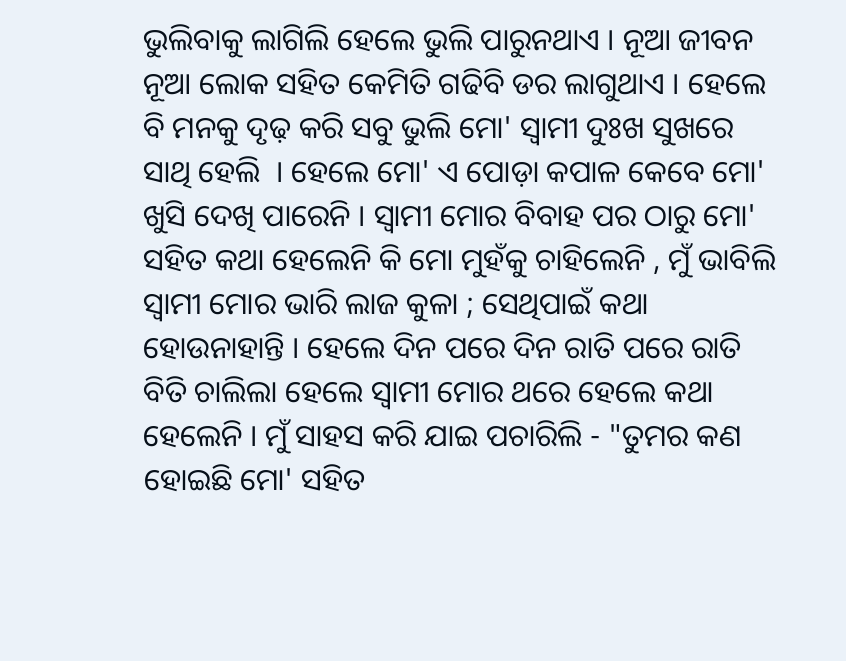ଭୁଲିବାକୁ ଲାଗିଲି ହେଲେ ଭୁଲି ପାରୁନଥାଏ । ନୂଆ ଜୀବନ ନୂଆ ଲୋକ ସହିତ କେମିତି ଗଢିବି ଡର ଲାଗୁଥାଏ । ହେଲେ ବି ମନକୁ ଦୃଢ଼ କରି ସବୁ ଭୁଲି ମୋ' ସ୍ୱାମୀ ଦୁଃଖ ସୁଖରେ ସାଥି ହେଲି  । ହେଲେ ମୋ' ଏ ପୋଡ଼ା କପାଳ କେବେ ମୋ' ଖୁସି ଦେଖି ପାରେନି । ସ୍ୱାମୀ ମୋର ବିବାହ ପର ଠାରୁ ମୋ' ସହିତ କଥା ହେଲେନି କି ମୋ ମୁହଁକୁ ଚାହିଲେନି , ମୁଁ ଭାବିଲି ସ୍ୱାମୀ ମୋର ଭାରି ଲାଜ କୁଳା ; ସେଥିପାଇଁ କଥା ହୋଉନାହାନ୍ତି । ହେଲେ ଦିନ ପରେ ଦିନ ରାତି ପରେ ରାତି ବିତି ଚାଲିଲା ହେଲେ ସ୍ଵାମୀ ମୋର ଥରେ ହେଲେ କଥା ହେଲେନି । ମୁଁ ସାହସ କରି ଯାଇ ପଚାରିଲି - "ତୁମର କଣ ହୋଇଛି ମୋ' ସହିତ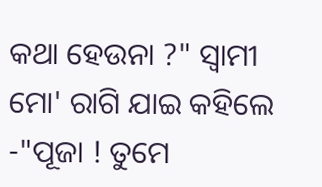କଥା ହେଉନା ?" ସ୍ୱାମୀ ମୋ' ରାଗି ଯାଇ କହିଲେ -"ପୂଜା ! ତୁମେ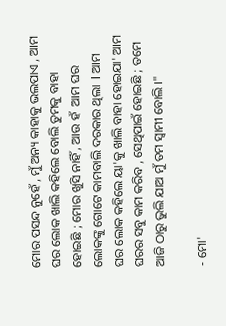ମୋର ପସନ୍ଦ ନୁହେଁ , ମୁଁ ଅନ୍ୟ କାହାକୁ ଭଲପାଏ , ଆମ ଘର ଲୋକ ଖାଲି କହିଲେ ବୋଲି ତୁମକୁ ବାହା ହୋଇଛି ; ମୋର ଖୁସି ନାହିଁ , ଆଉ ହଁ  ଆମ ଘର ଲୋକଙ୍କୁ ଗୋଟେ କାମବାଲି ଦରକାର ଥିଲା  l ଆମ ଘର ଲୋକ କହିଲେ ୟା'କୁ ଖାଲି ବାହା ହୋଇଯା' ଆମ ଘରର ସବୁ କାମ କରିବ , ସେଥିପାଇଁ ହୋଇଛି ; ତମେ ଆଜି ଠାରୁ ଭୁଲି ଯାଅ ମୁଁ ତମ ସ୍ୱାମୀ ବୋଲି ।"

- ମୋ'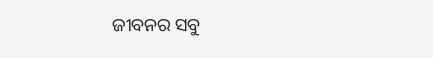ଜୀବନର ସବୁ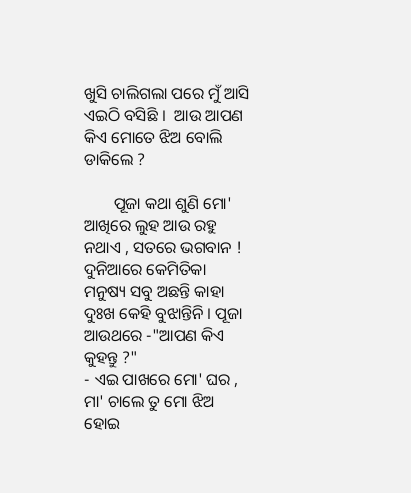ଖୁସି ଚାଲିଗଲା ପରେ ମୁଁ ଆସି ଏଇଠି ବସିଛି ।  ଆଉ ଆପଣ କିଏ ମୋତେ ଝିଅ ବୋଲି ଡାକିଲେ ?

       ପୂଜା କଥା ଶୁଣି ମୋ' ଆଖିରେ ଲୁହ ଆଉ ରହୁ ନଥାଏ , ସତରେ ଭଗବାନ ! ଦୁନିଆରେ କେମିତିକା ମନୁଷ୍ୟ ସବୁ ଅଛନ୍ତି କାହା ଦୁଃଖ କେହି ବୁଝାନ୍ତିନି । ପୂଜା ଆଉଥରେ -"ଆପଣ କିଏ କୁହନ୍ତୁ ?"
- ଏଇ ପାଖରେ ମୋ' ଘର , ମା' ଚାଲେ ତୁ ମୋ ଝିଅ ହୋଇ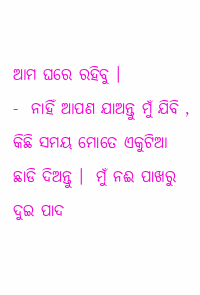ଆମ ଘରେ ରହିବୁ ।
-  ନାହିଁ ଆପଣ ଯାଅନ୍ତୁ ମୁଁ ଯିବି , କିଛି ସମୟ ମୋତେ ଏକୁଟିଆ ଛାଡି ଦିଅନ୍ତୁ ।  ମୁଁ ନଈ ପାଖରୁ ଦୁଇ ପାଦ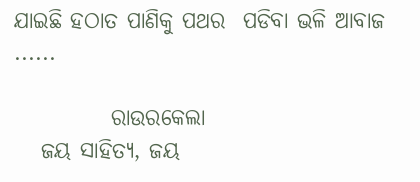ଯାଇଛି ହଠାତ ପାଣିକୁ ପଥର  ପଡିବା ଭଳି ଆବାଜ ......

           ରାଉରକେଲା
   ଜୟ ସାହିତ୍ୟ, ଜୟ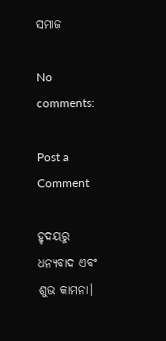ସମାଜ

No comments:

Post a Comment

ହୃଦୟରୁ ଧନ୍ୟବାଦ ଏବଂ ଶୁଭ କାମନା।